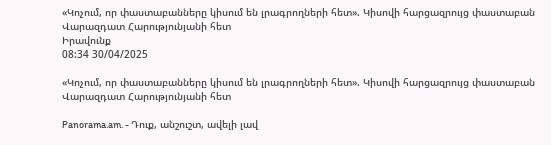«Կոչում, որ փաստաբանները կիսում են լրագրողների հետ». Կիսովի հարցազրույց փաստաբան Վարազդատ Հարությունյանի հետ
Իրավունք
08:34 30/04/2025

«Կոչում, որ փաստաբանները կիսում են լրագրողների հետ». Կիսովի հարցազրույց փաստաբան Վարազդատ Հարությունյանի հետ

Panorama.am. - Դուք, անշուշտ, ավելի լավ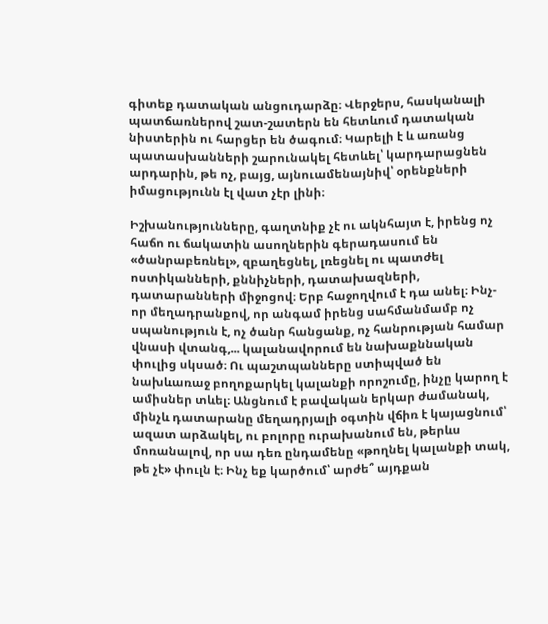գիտեք դատական անցուդարձը։ Վերջերս, հասկանալի պատճառներով շատ-շատերն են հետևում դատական նիստերին ու հարցեր են ծագում։ Կարելի է և առանց պատասխանների շարունակել հետևել՝ կարդարացնեն արդարին, թե ոչ, բայց, այնուամենայնիվ՝ օրենքների իմացությունն էլ վատ չէր լինի։

Իշխանությունները, գաղտնիք չէ ու ակնհայտ է, իրենց ոչ հաճո ու ճակատին ասողներին գերադասում են «ծանրաբեռնել», զբաղեցնել, լռեցնել ու պատժել ոստիկանների, քննիչների, դատախազների, դատարանների միջոցով։ Երբ հաջողվում է դա անել։ Ինչ-որ մեղադրանքով, որ անգամ իրենց սահմանմամբ ոչ սպանություն է, ոչ ծանր հանցանք, ոչ հանրության համար վնասի վտանգ,... կալանավորում են նախաքննական փուլից սկսած։ Ու պաշտպանները ստիպված են նախևառաջ բողոքարկել կալանքի որոշումը, ինչը կարող է ամիսներ տևել։ Անցնում է բավական երկար ժամանակ, մինչև դատարանը մեղադրյալի օգտին վճիռ է կայացնում՝ ազատ արձակել, ու բոլորը ուրախանում են, թերևս մոռանալով, որ սա դեռ ընդամենը «թողնել կալանքի տակ, թե չէ» փուլն է։ Ինչ եք կարծում՝ արժե՞ այդքան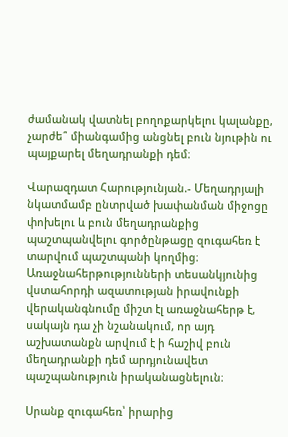ժամանակ վատնել բողոքարկելու կալանքը, չարժե՞ միանգամից անցնել բուն նյութին ու պայքարել մեղադրանքի դեմ։

Վարազդատ Հարությունյան.- Մեղադրյալի նկատմամբ ընտրված խափանման միջոցը փոխելու և բուն մեղադրանքից պաշտպանվելու գործընթացը զուգահեռ է տարվում պաշտպանի կողմից։ Առաջնահերթությունների տեսանկյունից վստահորդի ազատության իրավունքի վերականգնումը միշտ էլ առաջնահերթ է, սակայն դա չի նշանակում, որ այդ աշխատանքն արվում է ի հաշիվ բուն մեղադրանքի դեմ արդյունավետ պաշպանություն իրականացնելուն։

Սրանք զուգահեռ՝ իրարից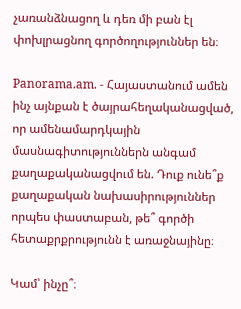չառանձնացող և դեռ մի բան էլ փոխլրացնող գործողություններ են։

Panorama.am. - Հայաստանում ամեն ինչ այնքան է ծայրահեղականացված, որ ամենամարդկային մասնագիտություններն անգամ քաղաքականացվում են. Դուք ունե՞ք քաղաքական նախասիրություններ որպես փաստաբան, թե՞ գործի հետաքրքրությունն է առաջնայինը։

Կամ՝ ինչը՞։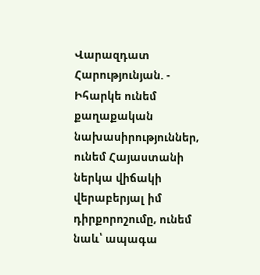Վարազդատ Հարությունյան. - Իհարկե ունեմ քաղաքական նախասիրություններ, ունեմ Հայաստանի ներկա վիճակի վերաբերյալ իմ դիրքորոշումը, ունեմ նաև՝ ապագա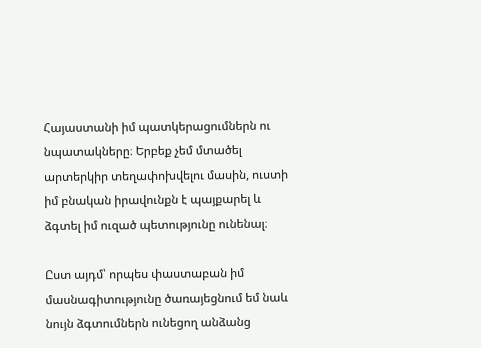Հայաստանի իմ պատկերացումներն ու նպատակները։ Երբեք չեմ մտածել արտերկիր տեղափոխվելու մասին, ուստի իմ բնական իրավունքն է պայքարել և ձգտել իմ ուզած պետությունը ունենալ։

Ըստ այդմ՝ որպես փաստաբան իմ մասնագիտությունը ծառայեցնում եմ նաև նույն ձգտումներն ունեցող անձանց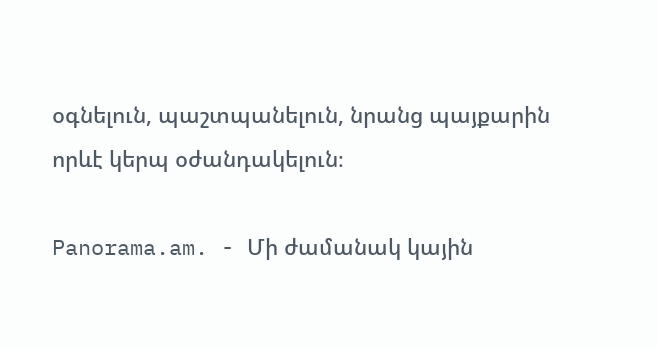օգնելուն, պաշտպանելուն, նրանց պայքարին որևէ կերպ օժանդակելուն։

Panorama.am. - Մի ժամանակ կային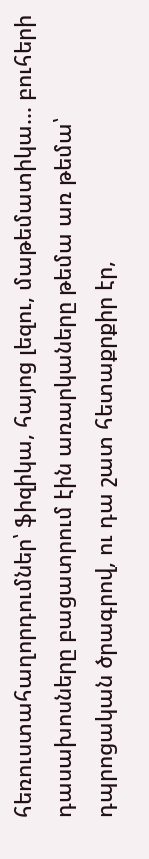հեռուստահաղորդումներ՝ ֆիզիկա, հայոց լեզու, մաթեմատիկա... բուհերի դասախոսները բացատրում էին առարկաները թեմա առ թեմա՝ դպրոցական ծրագրով, ու դա շատ հետաքրքիր էր,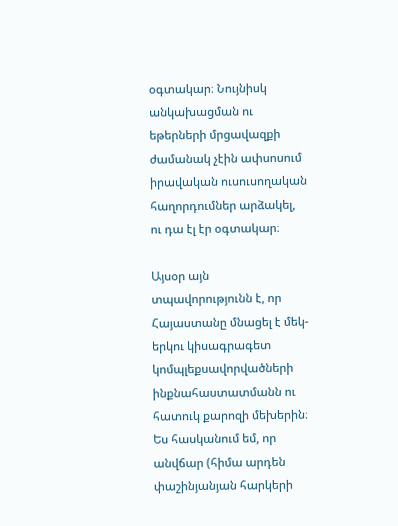օգտակար։ Նույնիսկ անկախացման ու եթերների մրցավազքի ժամանակ չէին ափսոսում իրավական ուսուսողական հաղորդումներ արձակել, ու դա էլ էր օգտակար։

Այսօր այն տպավորությունն է, որ Հայաստանը մնացել է մեկ-երկու կիսագրագետ կոմպլեքսավորվածների ինքնահաստատմանն ու հատուկ քարոզի մեխերին։ Ես հասկանում եմ, որ անվճար (հիմա արդեն փաշինյանյան հարկերի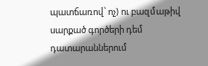պատճառով՝ ոչ) ու բազմաթիվ սարքած գործերի դեմ դատարաններում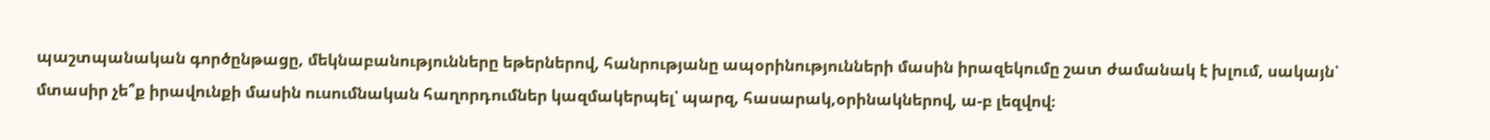պաշտպանական գործընթացը, մեկնաբանությունները եթերներով, հանրությանը ապօրինությունների մասին իրազեկումը շատ ժամանակ է խլում, սակայն՝ մտասիր չե՞ք իրավունքի մասին ուսումնական հաղորդումներ կազմակերպել՝ պարզ, հասարակ,օրինակներով, ա-բ լեզվով։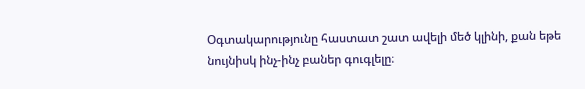Օգտակարությունը հաստատ շատ ավելի մեծ կլինի, քան եթե նույնիսկ ինչ-ինչ բաներ գուգլելը։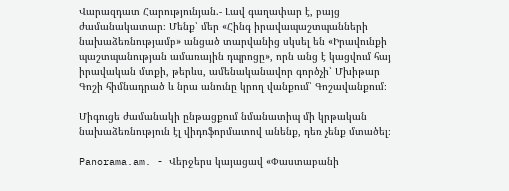Վարազդատ Հարությունյան.- Լավ գաղափար է, բայց ժամանակատար։ Մենք՝ մեր «Հինգ իրավապաշտպանների նախաձեռնությամբ» անցած տարվանից սկսել են «Իրավունքի պաշտպանության ամառային դպրոցը», որն անց է կացվում հայ իրավական մտքի, թերևս, ամենականավոր գործչի՝ Մխիթար Գոշի հիմնադրած և նրա անունը կրող վանքում՝ Գոշավանքում։

Միգուցե ժամանակի ընթացքում նմանատիպ մի կրթական նախաձեռնություն էլ վիդոֆորմատով անենք, դեռ չենք մտածել։

Panorama.am. - Վերջերս կայացավ «Փաստաբանի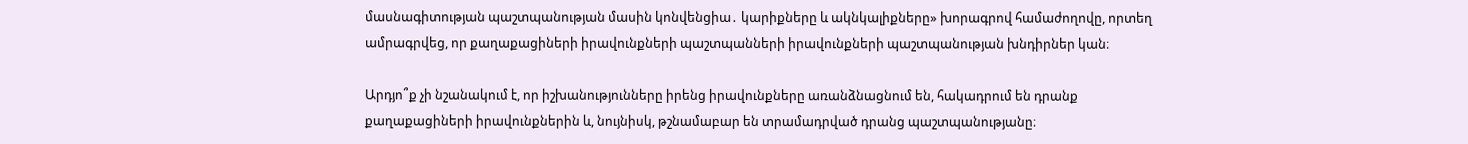մասնագիտության պաշտպանության մասին կոնվենցիա․ կարիքները և ակնկալիքները» խորագրով համաժողովը, որտեղ ամրագրվեց, որ քաղաքացիների իրավունքների պաշտպանների իրավունքների պաշտպանության խնդիրներ կան։

Արդյո՞ք չի նշանակում է, որ իշխանությունները իրենց իրավունքները առանձնացնում են, հակադրում են դրանք քաղաքացիների իրավունքներին և, նույնիսկ, թշնամաբար են տրամադրված դրանց պաշտպանությանը։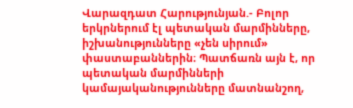Վարազդատ Հարությունյան.- Բոլոր երկրներում էլ պետական մարմինները, իշխանությունները «չեն սիրում» փաստաբաններին։ Պատճառն այն է, որ պետական մարմինների կամայականությունները մատնանշող,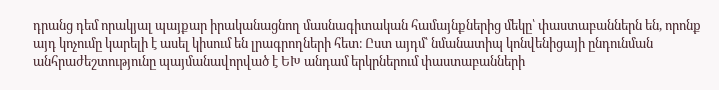դրանց դեմ որակյալ պայքար իրականացնող մասնագիտական համայնքներից մեկը՝ փաստաբաններն են, որոնք այդ կոչումը կարելի է ասել կիսում են լրագրողների հետ։ Ըստ այդմ՝ նմանատիպ կոնվենիցայի ընդունման անհրաժեշտությունը պայմանավորված է ԵԽ անդամ երկրներում փաստաբանների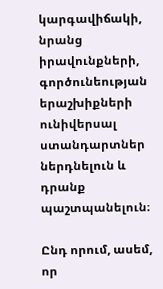կարգավիճակի, նրանց իրավունքների, գործունեության երաշխիքների ունիվերսալ ստանդարտներ ներդնելուն և դրանք պաշտպանելուն։

Ընդ որում, ասեմ, որ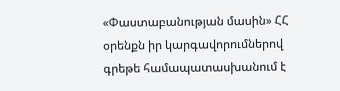«Փաստաբանության մասին» ՀՀ օրենքն իր կարգավորումներով գրեթե համապատասխանում է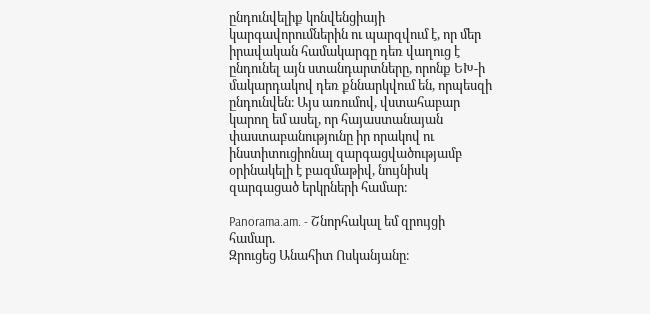ընդունվելիք կոնվենցիայի կարգավորումներին ու պարզվում է, որ մեր իրավական համակարգը դեռ վաղուց է ընդունել այն ստանդարտները, որոնք ԵԽ-ի մակարդակով դեռ քննարկվում են, որպեսզի ընդունվեն։ Այս առումով, վստահաբար կարող եմ ասել, որ հայաստանայան փաստաբանությունը իր որակով ու ինստիտուցիոնալ զարգացվածությամբ օրինակելի է բազմաթիվ, նույնիսկ զարգացած երկրների համար։

Panorama.am. - Շնորհակալ եմ զրույցի համար.
Զրուցեց Անահիտ Ոսկանյանը։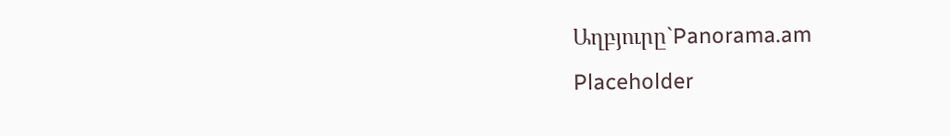Աղբյուրը`Panorama.am
Placeholder